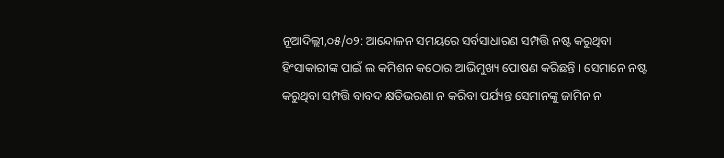ନୂଆଦିଲ୍ଲୀ,୦୫/୦୨: ଆନ୍ଦୋଳନ ସମୟରେ ସର୍ବସାଧାରଣ ସମ୍ପତ୍ତି ନଷ୍ଟ କରୁଥିବା ହିଂସାକାରୀଙ୍କ ପାଇଁ ଲ କମିଶନ କଠୋର ଆଭିମୁଖ୍ୟ ପୋଷଣ କରିଛନ୍ତି । ସେମାନେ ନଷ୍ଟ କରୁଥିବା ସମ୍ପତ୍ତି ବାବଦ କ୍ଷତିଭରଣା ନ କରିବା ପର୍ଯ୍ୟନ୍ତ ସେମାନଙ୍କୁ ଜାମିନ ନ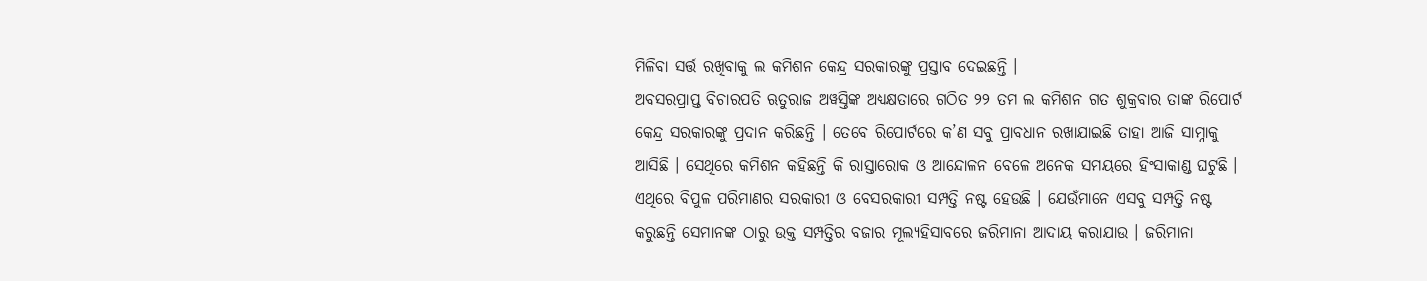ମିଳିବା ସର୍ତ୍ତ ରଖିବାକୁ ଲ କମିଶନ କେନ୍ଦ୍ର ସରକାରଙ୍କୁ ପ୍ରସ୍ତାବ ଦେଇଛନ୍ତି ।
ଅବସରପ୍ରାପ୍ତ ବିଚାରପତି ଋତୁରାଜ ଅୱସ୍ତିଙ୍କ ଅଧ୍ୟକ୍ଷତାରେ ଗଠିତ ୨୨ ତମ ଲ କମିଶନ ଗତ ଶୁକ୍ରବାର ତାଙ୍କ ରିପୋର୍ଟ କେନ୍ଦ୍ର ସରକାରଙ୍କୁ ପ୍ରଦାନ କରିଛନ୍ତି । ତେବେ ରିପୋର୍ଟରେ କ’ଣ ସବୁ ପ୍ରାବଧାନ ରଖାଯାଇଛି ତାହା ଆଜି ସାମ୍ନାକୁ ଆସିଛି । ସେଥିରେ କମିଶନ କହିଛନ୍ତି କି ରାସ୍ତାରୋକ ଓ ଆନ୍ଦୋଳନ ବେଳେ ଅନେକ ସମୟରେ ହିଂସାକାଣ୍ଡ ଘଟୁଛି । ଏଥିରେ ବିପୁଳ ପରିମାଣର ସରକାରୀ ଓ ବେସରକାରୀ ସମ୍ପତ୍ତି ନଷ୍ଟ ହେଉଛି । ଯେଉଁମାନେ ଏସବୁ ସମ୍ପତ୍ତି ନଷ୍ଟ କରୁଛନ୍ତି ସେମାନଙ୍କ ଠାରୁ ଉକ୍ତ ସମ୍ପତ୍ତିର ବଜାର ମୂଲ୍ୟହିସାବରେ ଜରିମାନା ଆଦାୟ କରାଯାଉ । ଜରିମାନା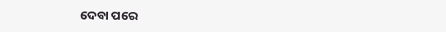ଦେବା ପରେ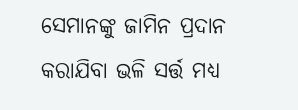ସେମାନଙ୍କୁ ଜାମିନ ପ୍ରଦାନ କରାଯିବା ଭଳି ସର୍ତ୍ତ ମଧ୍ୟ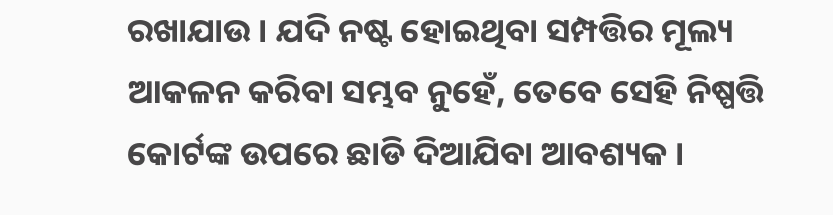ରଖାଯାଉ । ଯଦି ନଷ୍ଟ ହୋଇଥିବା ସମ୍ପତ୍ତିର ମୂଲ୍ୟ ଆକଳନ କରିବା ସମ୍ଭବ ନୁହେଁ, ତେବେ ସେହି ନିଷ୍ପତ୍ତି କୋର୍ଟଙ୍କ ଉପରେ ଛାଡି ଦିଆଯିବା ଆବଶ୍ୟକ ।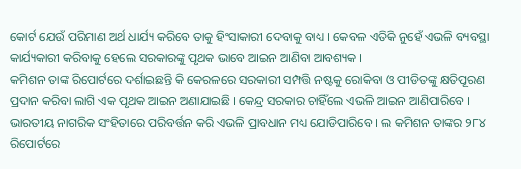କୋର୍ଟ ଯେଉଁ ପରିମାଣ ଅର୍ଥ ଧାର୍ଯ୍ୟ କରିବେ ତାକୁ ହିଂସାକାରୀ ଦେବାକୁ ବାଧ୍ୟ । କେବଳ ଏତିକି ନୁହେଁ ଏଭଳି ବ୍ୟବସ୍ଥା କାର୍ଯ୍ୟକାରୀ କରିବାକୁ ହେଲେ ସରକାରଙ୍କୁ ପୃଥକ ଭାବେ ଆଇନ ଆଣିବା ଆବଶ୍ୟକ ।
କମିଶନ ତାଙ୍କ ରିପୋର୍ଟରେ ଦର୍ଶାଇଛନ୍ତି କି କେରଳରେ ସରକାରୀ ସମ୍ପତ୍ତି ନଷ୍ଟକୁ ରୋକିବା ଓ ପୀଡିତଙ୍କୁ କ୍ଷତିପୂରଣ ପ୍ରଦାନ କରିବା ଲାଗି ଏକ ପୃଥକ ଆଇନ ଅଣାଯାଇଛି । କେନ୍ଦ୍ର ସରକାର ଚାହିଁଲେ ଏଭଳି ଆଇନ ଆଣିପାରିବେ । ଭାରତୀୟ ନାଗରିକ ସଂହିତାରେ ପରିବର୍ତ୍ତନ କରି ଏଭଳି ପ୍ରାବଧାନ ମଧ୍ୟ ଯୋଡିପାରିବେ । ଲ କମିଶନ ତାଙ୍କର ୨୮୪ ରିପୋର୍ଟରେ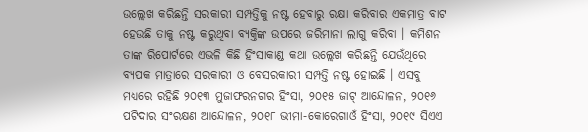ଉଲ୍ଲେଖ କରିଛନ୍ତି ସରକାରୀ ସମ୍ପତ୍ତିକୁ ନଷ୍ଟ ହେବାରୁ ରକ୍ଷା କରିବାର ଏକମାତ୍ର ବାଟ ହେଉଛି ତାକୁ ନଷ୍ଟ କରୁଥିବା ବ୍ୟକ୍ତିଙ୍କ ଉପରେ ଜରିମାନା ଲାଗୁ କରିବା । କମିଶନ ତାଙ୍କ ରିପୋର୍ଟରେ ଏଭଳି କିଛି ହିଂସାକାଣ୍ଡ କଥା ଉଲ୍ଲେଖ କରିଛନ୍ତି ଯେଉଁଥିରେ ବ୍ୟପକ ମାତ୍ରାରେ ସରକାରୀ ଓ ବେସରକାରୀ ସମ୍ପତ୍ତି ନଷ୍ଟ ହୋଇଛି । ଏସବୁ ମଧ୍ୟରେ ରହିଛି ୨୦୧୩ ମୁଜାଫରନଗର ହିଂସା, ୨୦୧୫ ଜାଟ୍ ଆନ୍ଦୋଳନ, ୨୦୧୬ ପଟିଦାର ସଂରକ୍ଷଣ ଆନ୍ଦୋଳନ, ୨୦୧୮ ଭୀମା-କୋରେଗାଓଁ ହିଂସା, ୨୦୧୯ ସିଏଏ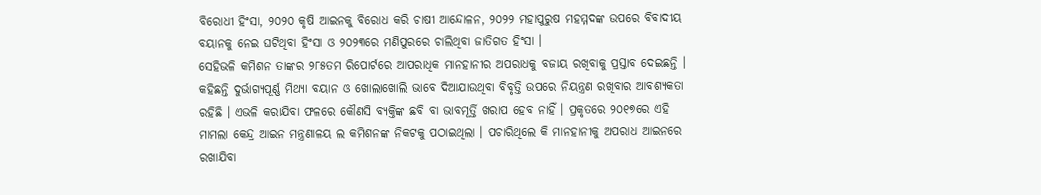ବିରୋଧୀ ହିଂସା, ୨୦୨୦ କୃଷି ଆଇନକୁ ବିରୋଧ କରି ଚାଷୀ ଆନ୍ଦୋଳନ, ୨୦୨୨ ମହାପୁରୁଷ ମହମ୍ମଦଙ୍କ ଉପରେ ବିବାଦୀୟ ବୟାନକୁ ନେଇ ଘଟିଥିବା ହିଂସା ଓ ୨୦୨୩ରେ ମଣିପୁରରେ ଚାଲିଥିବା ଜାତିଗତ ହିଂସା ।
ସେହିଭଳି କମିଶନ ତାଙ୍କର ୨୮୫ତମ ରିପୋର୍ଟରେ ଆପରାଧିକ ମାନହାନୀର ଅପରାଧକୁ ବଜାୟ ରଖିବାକୁ ପ୍ରସ୍ତାବ ଦେଇଛନ୍ତି । କହିଛନ୍ତି ଦୁର୍ଭାଗ୍ୟପୂର୍ଣ୍ଣ ମିଥ୍ୟା ବୟାନ ଓ ଖୋଲାଖୋଲି ଭାବେ ଦିଆଯାଉଥିବା ବିବୃତ୍ତି ଉପରେ ନିୟନ୍ତ୍ରଣ ରଖିବାର ଆବଶ୍ୟକତା ରହିଛି । ଏଭଳି କରାଯିବା ଫଳରେ କୌଣସି ବ୍ୟକ୍ତିଙ୍କ ଛବି ବା ଭାବମୂର୍ତ୍ତି ଖରାପ ହେବ ନାହିଁ । ପ୍ରକୃତରେ ୨୦୧୭ରେ ଏହି ମାମଲା କେନ୍ଦ୍ର ଆଇନ ମନ୍ତ୍ରଣାଳୟ ଲ କମିଶନଙ୍କ ନିକଟକୁ ପଠାଇଥିଲା । ପଚାରିଥିଲେ କି ମାନହାନୀକୁ ଅପରାଧ ଆଇନରେ ରଖାଯିବା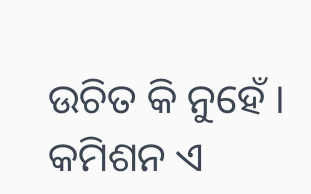ଉଚିତ କି ନୁହେଁ । କମିଶନ ଏ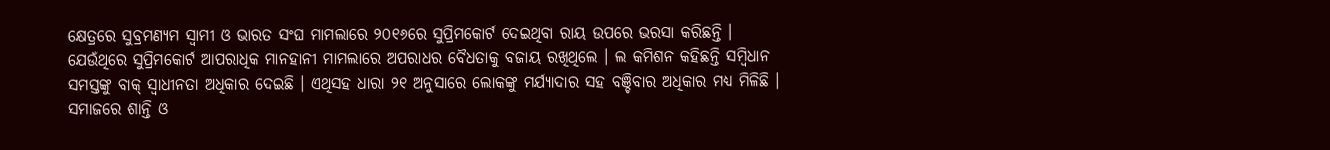କ୍ଷେତ୍ରରେ ସୁବ୍ରମଣ୍ୟମ ସ୍ୱାମୀ ଓ ଭାରତ ସଂଘ ମାମଲାରେ ୨୦୧୬ରେ ସୁପ୍ରିମକୋର୍ଟ ଦେଇଥିବା ରାୟ ଉପରେ ଭରସା କରିଛନ୍ତି । ଯେଉଁଥିରେ ସୁପ୍ରିମକୋର୍ଟ ଆପରାଧିକ ମାନହାନୀ ମାମଲାରେ ଅପରାଧର ବୈଧତାକୁ ବଜାୟ ରଖିଥିଲେ । ଲ କମିଶନ କହିଛନ୍ତି ସମ୍ବିଧାନ ସମସ୍ତଙ୍କୁ ବାକ୍ ସ୍ୱାଧୀନତା ଅଧିକାର ଦେଇଛି । ଏଥିସହ ଧାରା ୨୧ ଅନୁସାରେ ଲୋକଙ୍କୁ ମର୍ଯ୍ୟାଦାର ସହ ବଞ୍ଚିବାର ଅଧିକାର ମଧ୍ୟ ମିଳିଛି । ସମାଜରେ ଶାନ୍ତି ଓ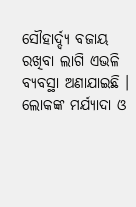ସୌହାର୍ଦ୍ଦ୍ୟ ବଜାୟ ରଖିବା ଲାଗି ଏଭଳି ବ୍ୟବସ୍ଥା ଅଣାଯାଇଛି । ଲୋକଙ୍କ ମର୍ଯ୍ୟାଦା ଓ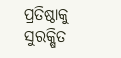ପ୍ରତିଷ୍ଠାକୁ ସୁରକ୍ଷିତ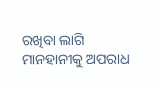ରଖିବା ଲାଗି ମାନହାନୀକୁ ଅପରାଧ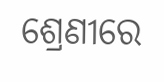ଶ୍ରେଣୀରେ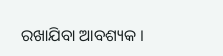ରଖାଯିବା ଆବଶ୍ୟକ ।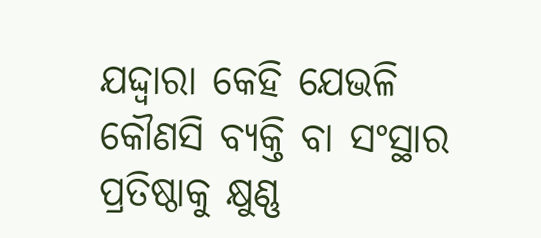ଯଦ୍ଦ୍ୱାରା କେହି ଯେଭଳି କୌଣସି ବ୍ୟକ୍ତି ବା ସଂସ୍ଥାର ପ୍ରତିଷ୍ଠାକୁ କ୍ଷୁଣ୍ଣ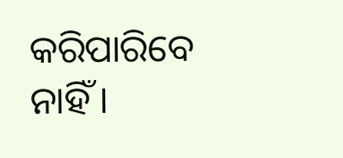କରିପାରିବେ ନାହିଁ ।